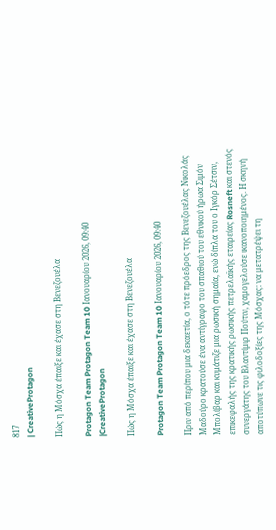817
| CreativeProtagon

Πώς η Μόσχα έπαιξε και έχασε στη Βενεζουέλα

Protagon Team Protagon Team 10 Ιανουαρίου 2026, 09:40
|CreativeProtagon

Πώς η Μόσχα έπαιξε και έχασε στη Βενεζουέλα

Protagon Team Protagon Team 10 Ιανουαρίου 2026, 09:40

Πριν από περίπου μια δεκαετία, ο τότε πρόεδρος της Βενεζουέλας Νικολάς Μαδούρο κρατούσε ένα αντίγραφο του σπαθιού του εθνικού ήρωα Σιμόν Μπολίβαρ και κυμάτιζε μια ρωσική σημαία, ενώ δίπλα του ο Ιγκόρ Σέτσιν, επικεφαλής της κρατικής ρωσικής πετρελαϊκής εταιρείας Rosneft και στενός συνεργάτης του Βλαντίμιρ Πούτιν, χαμογελούσε ικανοποιημένος. Η σκηνή αποτύπωνε τις φιλοδοξίες της Μόσχας: να μετατρέψει τη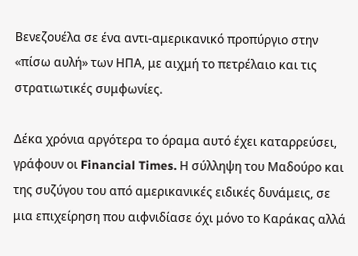Βενεζουέλα σε ένα αντι-αμερικανικό προπύργιο στην «πίσω αυλή» των ΗΠΑ, με αιχμή το πετρέλαιο και τις στρατιωτικές συμφωνίες.

Δέκα χρόνια αργότερα το όραμα αυτό έχει καταρρεύσει, γράφουν οι Financial Times. Η σύλληψη του Μαδούρο και της συζύγου του από αμερικανικές ειδικές δυνάμεις, σε μια επιχείρηση που αιφνιδίασε όχι μόνο το Καράκας αλλά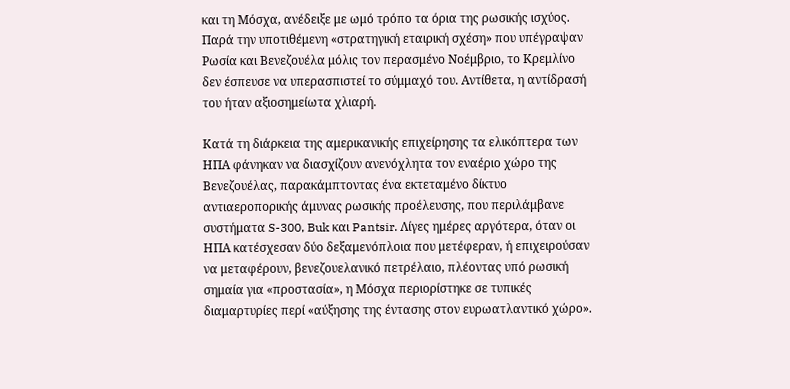και τη Μόσχα, ανέδειξε με ωμό τρόπο τα όρια της ρωσικής ισχύος. Παρά την υποτιθέμενη «στρατηγική εταιρική σχέση» που υπέγραψαν Ρωσία και Βενεζουέλα μόλις τον περασμένο Νοέμβριο, το Κρεμλίνο δεν έσπευσε να υπερασπιστεί το σύμμαχό του. Αντίθετα, η αντίδρασή του ήταν αξιοσημείωτα χλιαρή.

Κατά τη διάρκεια της αμερικανικής επιχείρησης τα ελικόπτερα των ΗΠΑ φάνηκαν να διασχίζουν ανενόχλητα τον εναέριο χώρο της Βενεζουέλας, παρακάμπτοντας ένα εκτεταμένο δίκτυο αντιαεροπορικής άμυνας ρωσικής προέλευσης, που περιλάμβανε συστήματα S-300, Buk και Pantsir. Λίγες ημέρες αργότερα, όταν οι ΗΠΑ κατέσχεσαν δύο δεξαμενόπλοια που μετέφεραν, ή επιχειρούσαν να μεταφέρουν, βενεζουελανικό πετρέλαιο, πλέοντας υπό ρωσική σημαία για «προστασία», η Μόσχα περιορίστηκε σε τυπικές διαμαρτυρίες περί «αύξησης της έντασης στον ευρωατλαντικό χώρο».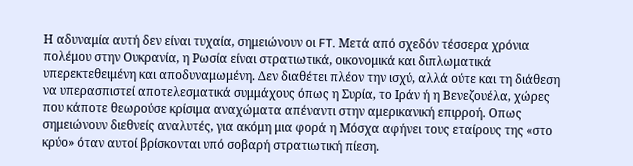Η αδυναμία αυτή δεν είναι τυχαία, σημειώνουν οι FT. Μετά από σχεδόν τέσσερα χρόνια πολέμου στην Ουκρανία, η Ρωσία είναι στρατιωτικά, οικονομικά και διπλωματικά υπερεκτεθειμένη και αποδυναμωμένη. Δεν διαθέτει πλέον την ισχύ, αλλά ούτε και τη διάθεση να υπερασπιστεί αποτελεσματικά συμμάχους όπως η Συρία, το Ιράν ή η Βενεζουέλα, χώρες που κάποτε θεωρούσε κρίσιμα αναχώματα απέναντι στην αμερικανική επιρροή. Οπως σημειώνουν διεθνείς αναλυτές, για ακόμη μια φορά η Μόσχα αφήνει τους εταίρους της «στο κρύο» όταν αυτοί βρίσκονται υπό σοβαρή στρατιωτική πίεση.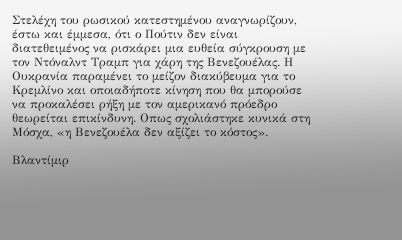Στελέχη του ρωσικού κατεστημένου αναγνωρίζουν, έστω και έμμεσα, ότι ο Πούτιν δεν είναι διατεθειμένος να ρισκάρει μια ευθεία σύγκρουση με τον Ντόναλντ Τραμπ για χάρη της Βενεζουέλας. Η Ουκρανία παραμένει το μείζον διακύβευμα για το Κρεμλίνο και οποιαδήποτε κίνηση που θα μπορούσε να προκαλέσει ρήξη με τον αμερικανό πρόεδρο θεωρείται επικίνδυνη. Οπως σχολιάστηκε κυνικά στη Μόσχα, «η Βενεζουέλα δεν αξίζει το κόστος».

Βλαντίμιρ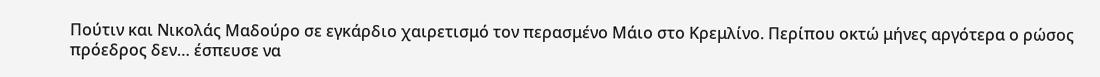Πούτιν και Νικολάς Μαδούρο σε εγκάρδιο χαιρετισμό τον περασμένο Μάιο στο Κρεμλίνο. Περίπου οκτώ μήνες αργότερα ο ρώσος πρόεδρος δεν… έσπευσε να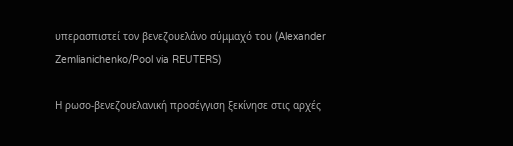υπερασπιστεί τον βενεζουελάνο σύμμαχό του (Alexander Zemlianichenko/Pool via REUTERS)

Η ρωσο-βενεζουελανική προσέγγιση ξεκίνησε στις αρχές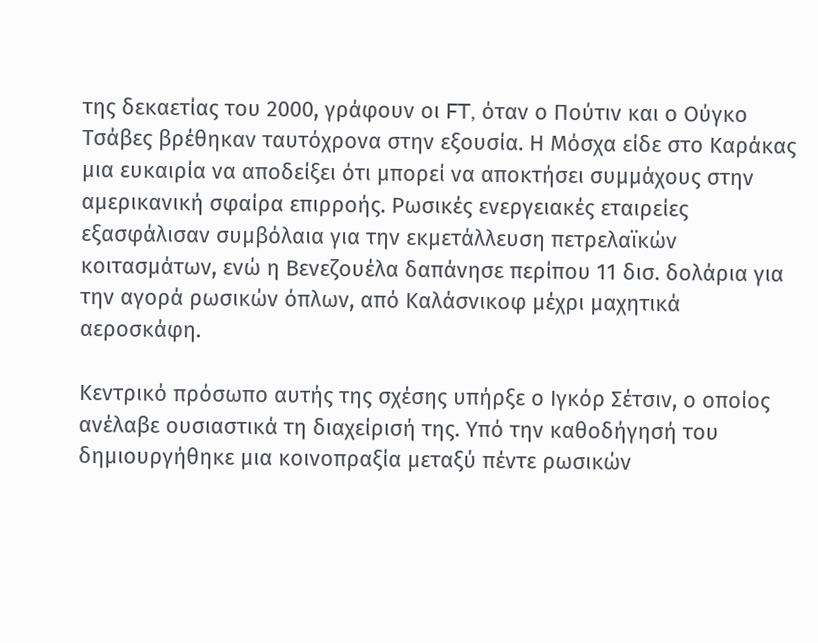της δεκαετίας του 2000, γράφουν οι FT, όταν ο Πούτιν και ο Ούγκο Τσάβες βρέθηκαν ταυτόχρονα στην εξουσία. Η Μόσχα είδε στο Καράκας μια ευκαιρία να αποδείξει ότι μπορεί να αποκτήσει συμμάχους στην αμερικανική σφαίρα επιρροής. Ρωσικές ενεργειακές εταιρείες εξασφάλισαν συμβόλαια για την εκμετάλλευση πετρελαϊκών κοιτασμάτων, ενώ η Βενεζουέλα δαπάνησε περίπου 11 δισ. δολάρια για την αγορά ρωσικών όπλων, από Καλάσνικοφ μέχρι μαχητικά αεροσκάφη.

Κεντρικό πρόσωπο αυτής της σχέσης υπήρξε ο Ιγκόρ Σέτσιν, ο οποίος ανέλαβε ουσιαστικά τη διαχείρισή της. Υπό την καθοδήγησή του δημιουργήθηκε μια κοινοπραξία μεταξύ πέντε ρωσικών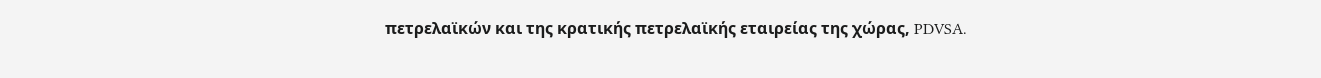πετρελαϊκών και της κρατικής πετρελαϊκής εταιρείας της χώρας, PDVSA.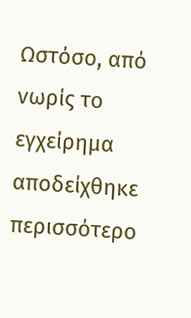Ωστόσο, από νωρίς το εγχείρημα αποδείχθηκε περισσότερο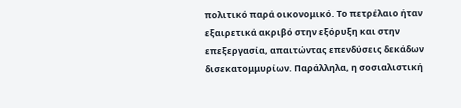πολιτικό παρά οικονομικό. Το πετρέλαιο ήταν εξαιρετικά ακριβό στην εξόρυξη και στην επεξεργασία, απαιτώντας επενδύσεις δεκάδων δισεκατομμυρίων. Παράλληλα, η σοσιαλιστική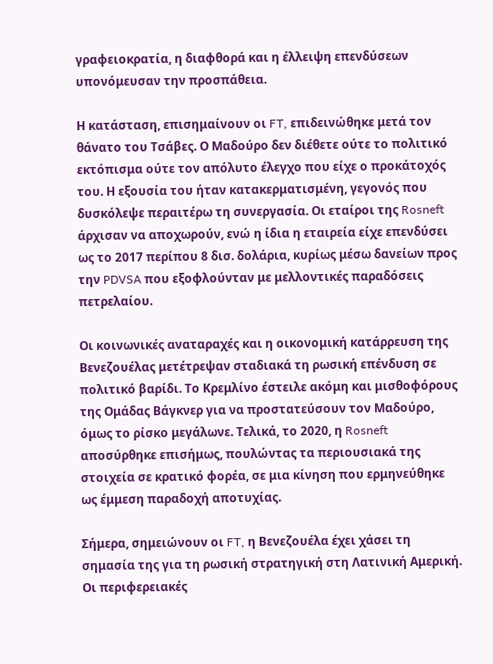γραφειοκρατία, η διαφθορά και η έλλειψη επενδύσεων υπονόμευσαν την προσπάθεια.

Η κατάσταση, επισημαίνουν οι FT, επιδεινώθηκε μετά τον θάνατο του Τσάβες. Ο Μαδούρο δεν διέθετε ούτε το πολιτικό εκτόπισμα ούτε τον απόλυτο έλεγχο που είχε ο προκάτοχός του. Η εξουσία του ήταν κατακερματισμένη, γεγονός που δυσκόλεψε περαιτέρω τη συνεργασία. Οι εταίροι της Rosneft άρχισαν να αποχωρούν, ενώ η ίδια η εταιρεία είχε επενδύσει ως το 2017 περίπου 8 δισ. δολάρια, κυρίως μέσω δανείων προς την PDVSA που εξοφλούνταν με μελλοντικές παραδόσεις πετρελαίου.

Οι κοινωνικές αναταραχές και η οικονομική κατάρρευση της Βενεζουέλας μετέτρεψαν σταδιακά τη ρωσική επένδυση σε πολιτικό βαρίδι. Το Κρεμλίνο έστειλε ακόμη και μισθοφόρους της Ομάδας Βάγκνερ για να προστατεύσουν τον Μαδούρο, όμως το ρίσκο μεγάλωνε. Τελικά, το 2020, η Rosneft αποσύρθηκε επισήμως, πουλώντας τα περιουσιακά της στοιχεία σε κρατικό φορέα, σε μια κίνηση που ερμηνεύθηκε ως έμμεση παραδοχή αποτυχίας.

Σήμερα, σημειώνουν οι FT, η Βενεζουέλα έχει χάσει τη σημασία της για τη ρωσική στρατηγική στη Λατινική Αμερική. Οι περιφερειακές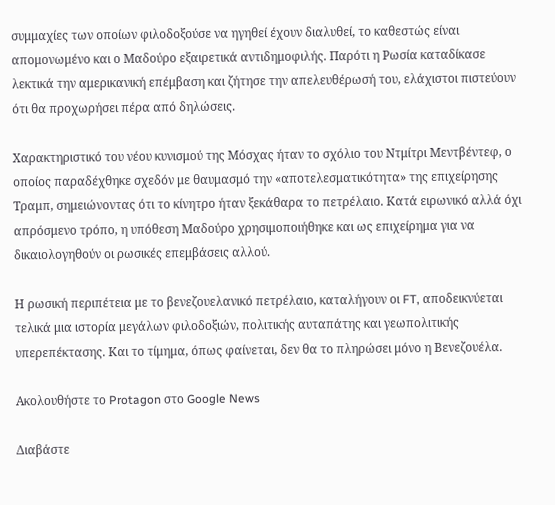συμμαχίες των οποίων φιλοδοξούσε να ηγηθεί έχουν διαλυθεί, το καθεστώς είναι απομονωμένο και ο Μαδούρο εξαιρετικά αντιδημοφιλής. Παρότι η Ρωσία καταδίκασε λεκτικά την αμερικανική επέμβαση και ζήτησε την απελευθέρωσή του, ελάχιστοι πιστεύουν ότι θα προχωρήσει πέρα από δηλώσεις.

Χαρακτηριστικό του νέου κυνισμού της Μόσχας ήταν το σχόλιο του Ντμίτρι Μεντβέντεφ, ο οποίος παραδέχθηκε σχεδόν με θαυμασμό την «αποτελεσματικότητα» της επιχείρησης Τραμπ, σημειώνοντας ότι το κίνητρο ήταν ξεκάθαρα το πετρέλαιο. Κατά ειρωνικό αλλά όχι απρόσμενο τρόπο, η υπόθεση Μαδούρο χρησιμοποιήθηκε και ως επιχείρημα για να δικαιολογηθούν οι ρωσικές επεμβάσεις αλλού.

Η ρωσική περιπέτεια με το βενεζουελανικό πετρέλαιο, καταλήγουν οι FT, αποδεικνύεται τελικά μια ιστορία μεγάλων φιλοδοξιών, πολιτικής αυταπάτης και γεωπολιτικής υπερεπέκτασης. Και το τίμημα, όπως φαίνεται, δεν θα το πληρώσει μόνο η Βενεζουέλα.

Ακολουθήστε το Protagon στο Google News

Διαβάστε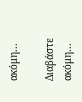ακόμη...

Διαβάστε ακόμη...